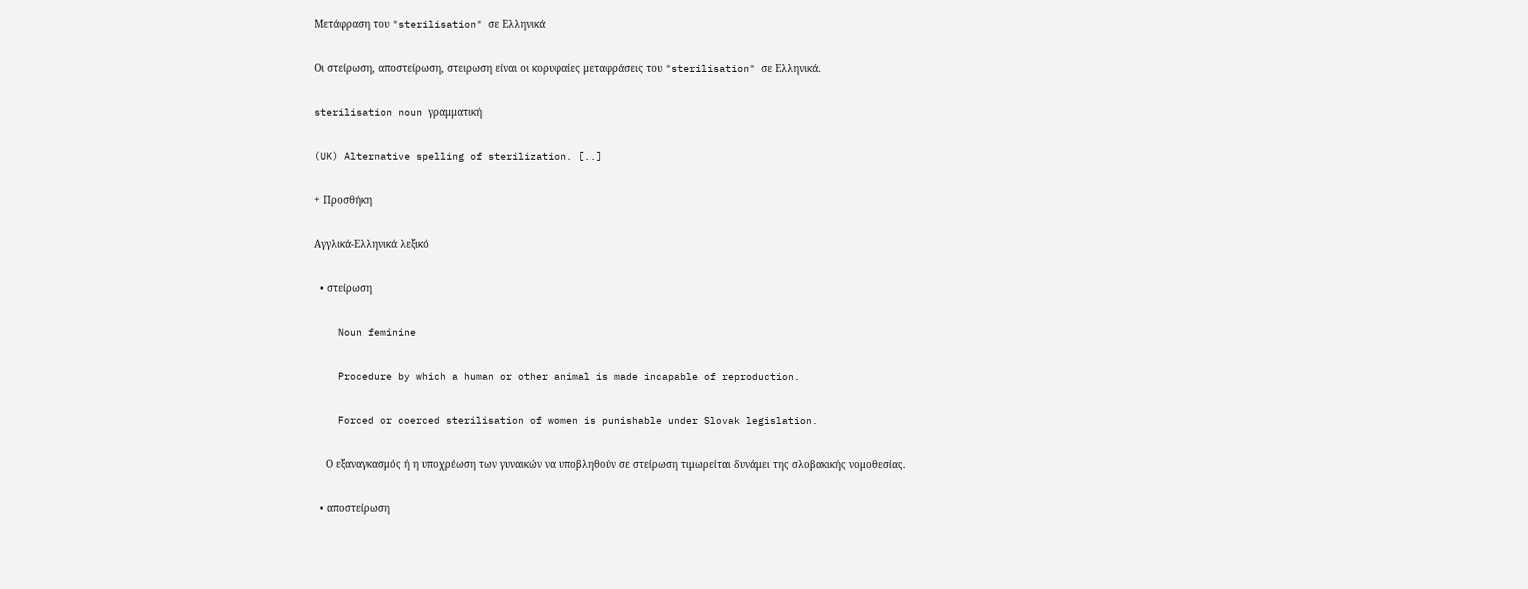Μετάφραση του "sterilisation" σε Ελληνικά

Οι στείρωση, αποστείρωση, στειρωση είναι οι κορυφαίες μεταφράσεις του "sterilisation" σε Ελληνικά.

sterilisation noun γραμματική

(UK) Alternative spelling of sterilization. [..]

+ Προσθήκη

Αγγλικά-Ελληνικά λεξικό

  • στείρωση

    Noun feminine

    Procedure by which a human or other animal is made incapable of reproduction.

    Forced or coerced sterilisation of women is punishable under Slovak legislation.

    Ο εξαναγκασμός ή η υποχρέωση των γυναικών να υποβληθούν σε στείρωση τιμωρείται δυνάμει της σλοβακικής νομοθεσίας.

  • αποστείρωση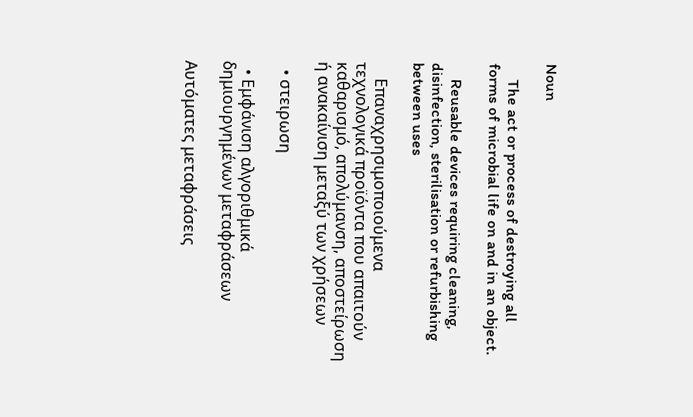Noun

    The act or process of destroying all forms of microbial life on and in an object.

    Reusable devices requiring cleaning, disinfection, sterilisation or refurbishing between uses

    Επαναχρησιμοποιούμενα τεχνολογικά προϊόντα που απαιτούν καθαρισμό, απολύμανση, αποστείρωση ή ανακαίνιση μεταξύ των χρήσεων

  • στειρωση

  • Εμφάνιση αλγοριθμικά δημιουργημένων μεταφράσεων

Αυτόματες μεταφράσεις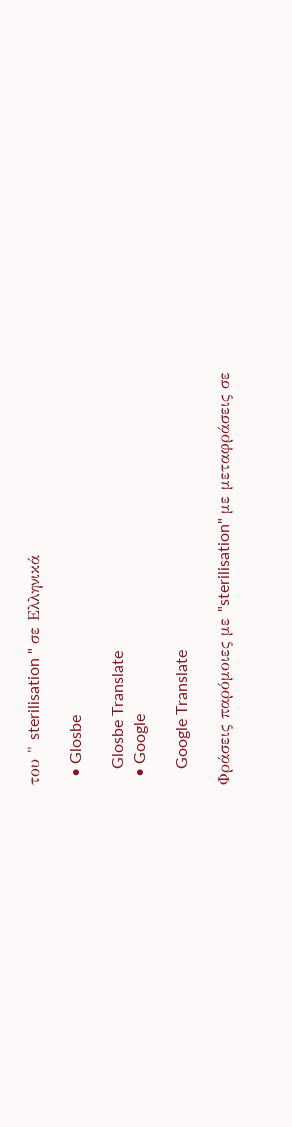του " sterilisation " σε Ελληνικά

  • Glosbe

    Glosbe Translate
  • Google

    Google Translate

Φράσεις παρόμοιες με "sterilisation" με μεταφράσεις σε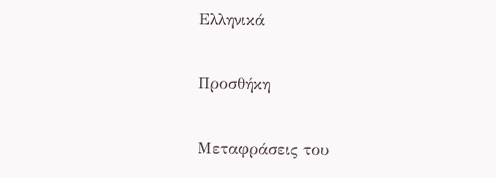Ελληνικά

Προσθήκη

Μεταφράσεις του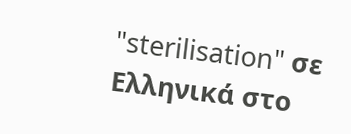"sterilisation" σε Ελληνικά στο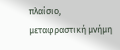πλαίσιο, μεταφραστική μνήμη